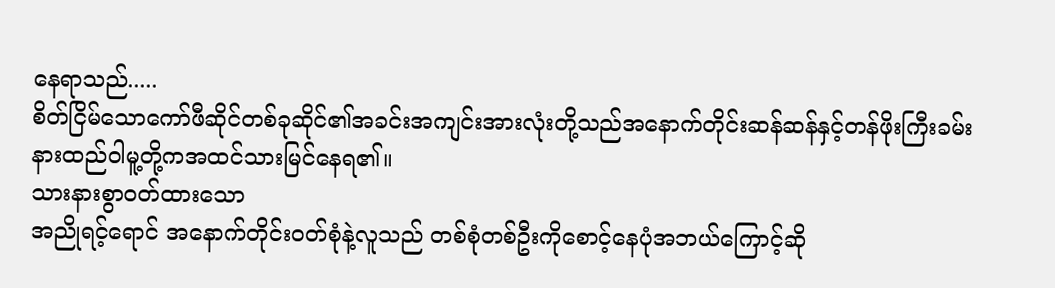နေရာသည်.....
စိတ်ငြိမ်သောကော်ဖီဆိုင်တစ်ခုဆိုင်၏အခင်းအကျင်းအားလုံးတို့သည်အနောက်တိုင်းဆန်ဆန်နှင့်တန်ဖိုးကြီးခမ်းနားထည်ဝါမူ့တို့ကအထင်သားမြင်နေရ၏။
သားနားစွာဝတ်ထားသော
အညိုရင့်ရောင် အနောက်တိုင်းဝတ်စုံနဲ့လူသည် တစ်စုံတစ်ဦးကိုစောင့်နေပုံအဘယ်ကြောင့်ဆို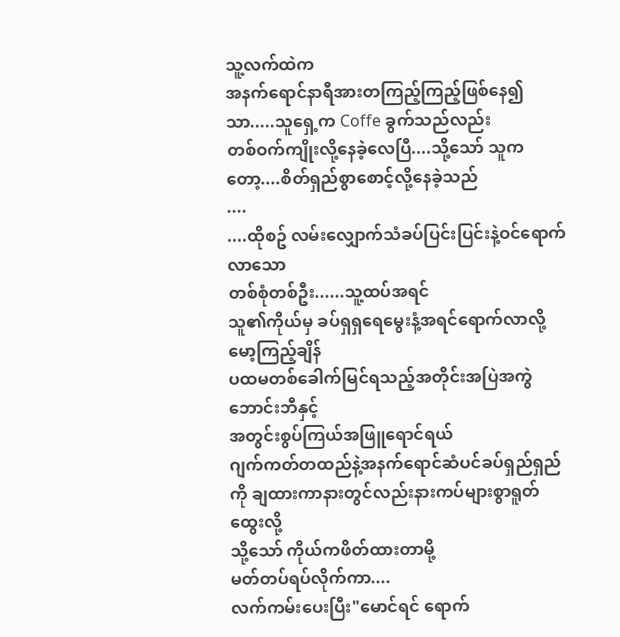သူ့လက်ထဲက
အနက်ရောင်နာရီအားတကြည့်ကြည့်ဖြစ်နေ၍သာ.....သူရှေ့က Coffe ခွက်သည်လည်း
တစ်ဝက်ကျိုးလို့နေခဲ့လေပြီ....သို့သော် သူကတော့....စိတ်ရှည်စွာစောင့်လို့နေခဲ့သည်
....
....ထိုစဥ် လမ်းလျှောက်သံခပ်ပြင်းပြင်းနဲ့ဝင်ရောက်လာသော
တစ်စုံတစ်ဦး......သူ့ထပ်အရင်
သူ၏ကိုယ်မှ ခပ်ရှရှရေမွေးနံ့အရင်ရောက်လာလို့ မော့ကြည့်ချိန်
ပထမတစ်ခေါက်မြင်ရသည့်အတိုင်းအပြဲအကွဲဘောင်းဘီနှင့်
အတွင်းစွပ်ကြယ်အဖြူရောင်ရယ်
ဂျက်ကတ်တထည်နဲ့အနက်ရောင်ဆံပင်ခပ်ရှည်ရှည်ကို ချထားကာနားတွင်လည်းနားကပ်များစွာရူတ်ထွေးလို့
သို့သော် ကိုယ်ကဖိတ်ထားတာမို့
မတ်တပ်ရပ်လိုက်ကာ....
လက်ကမ်းပေးပြီး"မောင်ရင် ရောက်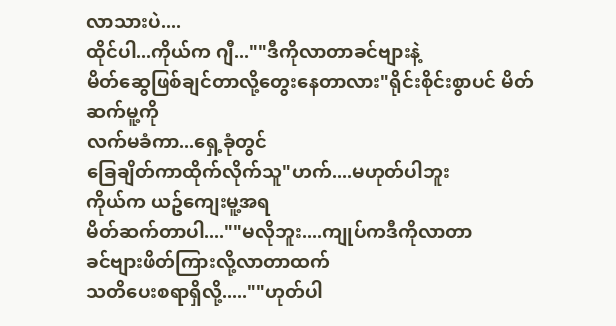လာသားပဲ....
ထိုင်ပါ...ကိုယ်က ဂျီ...""ဒီကိုလာတာခင်ဗျားနဲ့
မိတ်ဆွေဖြစ်ချင်တာလို့တွေးနေတာလား"ရိုင်းစိုင်းစွာပင် မိတ်ဆက်မူ့ကို
လက်မခံကာ...ရှေ့ခုံတွင်
ခြေချိတ်ကာထိုက်လိုက်သူ"ဟက်....မဟုတ်ပါဘူး
ကိုယ်က ယဥ်ကျေးမူ့အရ
မိတ်ဆက်တာပါ....""မလိုဘူး....ကျုပ်ကဒီကိုလာတာ
ခင်ဗျားဖိတ်ကြားလို့လာတာထက်
သတိပေးစရာရှိလို့.....""ဟုတ်ပါ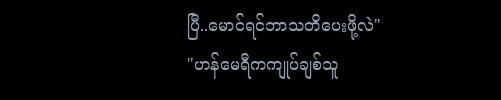ပြီ..မောင်ရင်ဘာသတိပေးဖို့လဲ"
"ဟန်မေရီကကျုပ်ချစ်သူ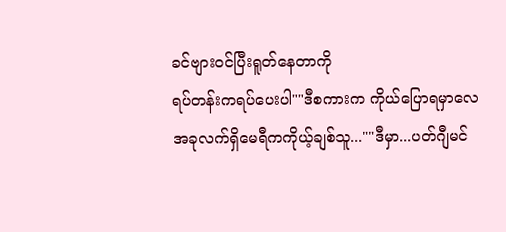ခင်ဗျားဝင်ပြီးရူတ်နေတာကို
ရပ်တန်းကရပ်ပေးပါ""ဒီစကားက ကိုယ်ပြောရမှာလေ
အခုလက်ရှိမေရီကကိုယ့်ချစ်သူ...""ဒီမှာ...ပတ်ဂျီမင်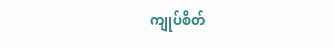ကျုပ်စိတ်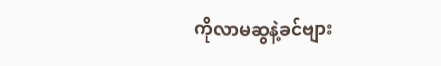ကိုလာမဆွနဲ့ခင်ဗျား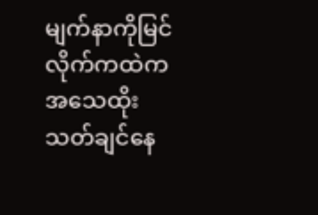မျက်နာကိုမြင်လိုက်ကထဲကအသေထိုးသတ်ချင်နေ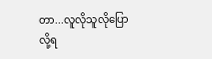တာ...လူလိုသူလိုပြောလို့ရ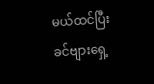မယ်ထင်ပြီး ခင်ဗျားရှေ့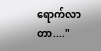ရောက်လာတာ...."